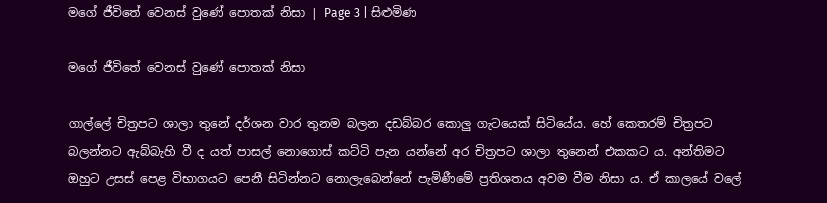මගේ ජීවිතේ වෙනස් වුණේ පොතක් නිසා | Page 3 | සිළුමිණ

මගේ ජීවිතේ වෙනස් වුණේ පොතක් නිසා

ගාල්ලේ චිත්‍රපට ශාලා තුනේ දර්ශන වාර තුනම බලන දඩබ්බර කොලු ගැටයෙක් සිටියේය. හේ කෙතරම් චිත්‍රපට බලන්නට ඇබ්බැහි වී ද යත් පාසල් නොගොස් කට්ටි පැන යන්නේ අර චිත්‍රපට ශාලා තුනෙන් එකකට ය. අන්තිමට ඔහුට උසස් පෙළ විභාගයට පෙනී සිටින්නට නොලැබෙන්නේ පැමිණීමේ ප්‍රතිශතය අවම වීම නිසා ය. ඒ කාලයේ වලේ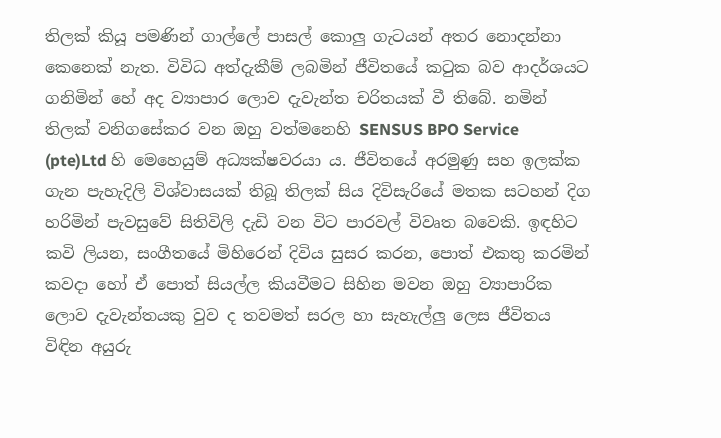තිලක් කියූ පමණින් ගාල්ලේ පාසල් කොලු ගැටයන් අතර නොදන්නා කෙනෙක් නැත. විවිධ අත්දැකීම් ලබමින් ජීවිතයේ කටුක බව ආදර්ශයට ගනිමින් හේ අද ව්‍යාපාර ලොව දැවැන්ත චරිතයක් වී තිබේ. නමින් තිලක් වනිගසේකර වන ඔහු වත්මනෙහි SENSUS BPO Service (pte)Ltd හි මෙහෙයුම් අධ්‍යක්ෂවරයා ය. ජීවිතයේ අරමුණු සහ ඉලක්ක ගැන පැහැදිලි විශ්වාසයක් තිබූ තිලක් සිය දිවිසැරියේ මතක සටහන් දිග හරිමින් පැවසුවේ සිතිවිලි දැඩි වන විට පාරවල් විවෘත බවෙකි. ඉඳහිට කවි ලියන, සංගීතයේ මිහිරෙන් දිවිය සුසර කරන, පොත් එකතු කරමින් කවදා හෝ ඒ පොත් සියල්ල කියවීමට සිහින මවන ඔහු ව්‍යාපාරික ලොව දැවැන්තයකු වුව ද තවමත් සරල හා සැහැල්ලු ලෙස ජීවිතය විඳින අයුරු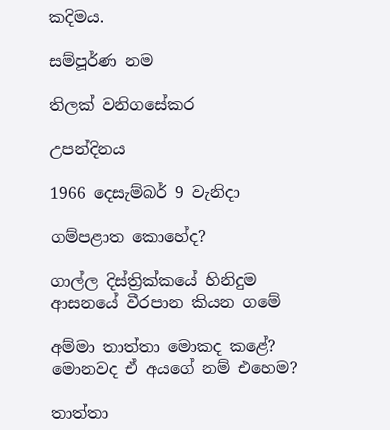කදිමය.

සම්පූර්ණ නම

තිලක් වනිගසේකර

උපන්දිනය

1966 දෙසැම්බර් 9 වැනිදා

ගම්පළාත කොහේද?

ගාල්ල දිස්ත්‍රික්කයේ හිනිදුම ආසනයේ වීරපාන කියන ගමේ

අම්මා තාත්තා මොකද කළේ? මොනවද ඒ අයගේ නම් එහෙම?

තාත්තා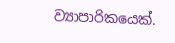ව්‍යාපාරිකයෙක්.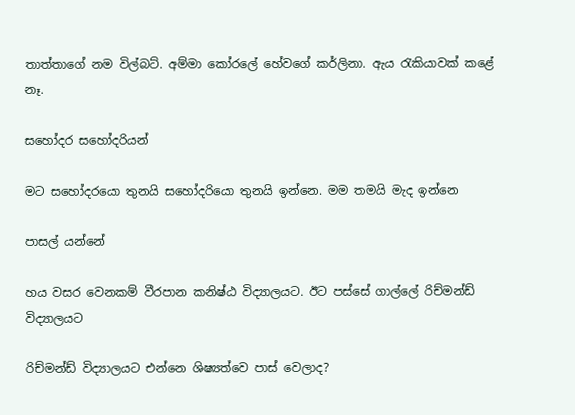තාත්තාගේ නම විල්බට්. අම්මා කෝරලේ හේවගේ කර්ලිනා. ඇය රැකියාවක් කළේ නෑ.

සහෝදර සහෝදරියන්

මට සහෝදරයො තුනයි සහෝදරියො තුනයි ඉන්නෙ. මම තමයි මැද ඉන්නෙ

පාසල් යන්නේ

හය වසර වෙනකම් වීරපාන කනිෂ්ඨ විද්‍යාලයට. ඊට පස්සේ ගාල්ලේ රිච්මන්ඩ් විද්‍යාලයට

රිච්මන්ඩ් විද්‍යාලයට එන්නෙ ශිෂ්‍යත්වෙ පාස් වෙලාද?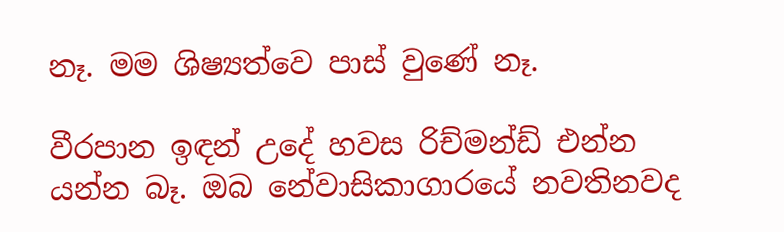නෑ. මම ශිෂ්‍යත්වෙ පාස් වුණේ නෑ.

වීරපාන ඉඳන් උදේ හවස රිච්මන්ඩ් එන්න යන්න බෑ. ඔබ නේවාසිකාගාරයේ නවතිනවද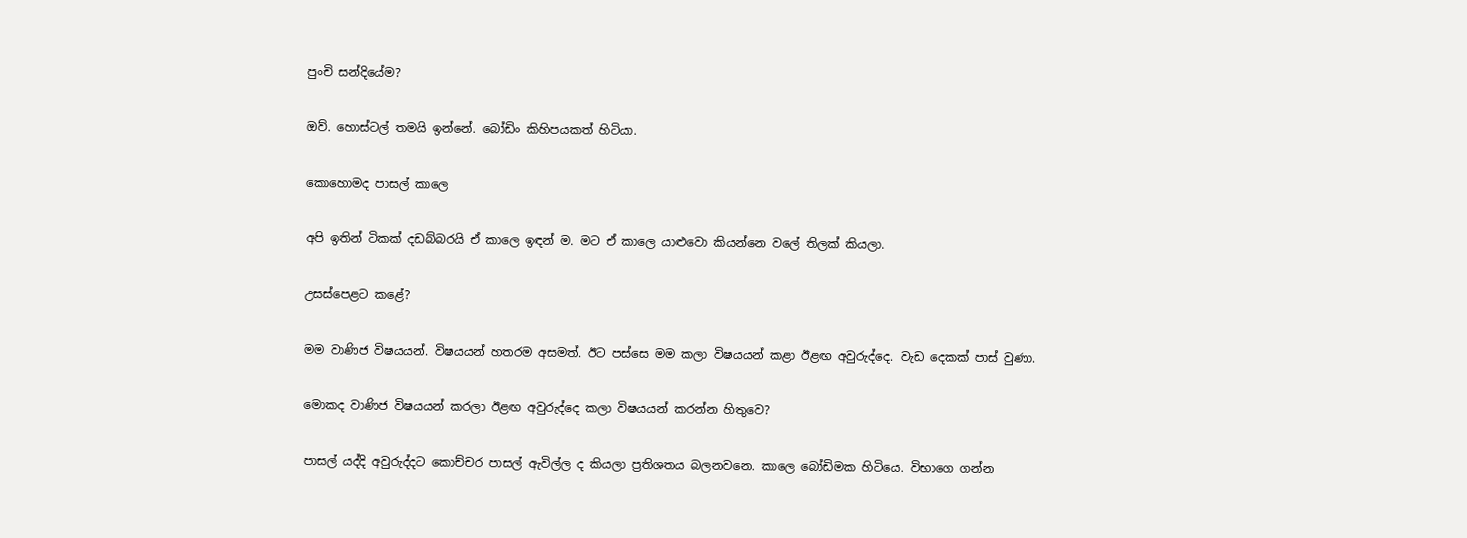පුංචි සන්දියේම?

ඔව්. හොස්ටල් තමයි ඉන්නේ. බෝඩිං කිහිපයකත් හිටියා.

කොහොමද පාසල් කාලෙ

අපි ඉතින් ටිකක් දඩබ්බරයි ඒ කාලෙ ඉඳන් ම. මට ඒ කාලෙ යාළුවො කියන්නෙ වලේ තිලක් කියලා.

උසස්පෙළට කළේ?

මම වාණිජ විෂයයන්. විෂයයන් හතරම අසමත්. ඊට පස්සෙ මම කලා විෂයයන් කළා ඊළඟ අවුරුද්දෙ. වැඩ දෙකක් පාස් වුණා.

මොකද වාණිජ විෂයයන් කරලා ඊළඟ අවුරුද්දෙ කලා විෂයයන් කරන්න හිතුවෙ?

පාසල් යද්දි අවුරුද්දට කොච්චර පාසල් ඇවිල්ල ද කියලා ප්‍රතිශතය බලනවනෙ. කාලෙ බෝඩිමක හිටියෙ. විභාගෙ ගන්න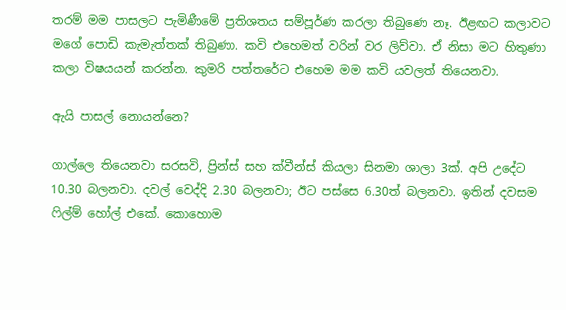තරම් මම පාසලට පැමිණීමේ ප්‍රතිශතය සම්පූර්ණ කරලා තිබුණෙ නෑ. ඊළඟට කලාවට මගේ පොඩි කැමැත්තක් තිබුණා. කවි එහෙමත් වරින් වර ලිව්වා. ඒ නිසා මට හිතුණා කලා විෂයයන් කරන්න. කුමරි පත්තරේට එහෙම මම කවි යවලත් තියෙනවා.

ඇයි පාසල් නොයන්නෙ?

ගාල්ලෙ තියෙනවා සරසවි, ප්‍රින්ස් සහ ක්වීන්ස් කියලා සිනමා ශාලා 3ක්. අපි උදේට 10.30 බලනවා. දවල් වෙද්දි 2.30 බලනවා; ඊට පස්සෙ 6.30ත් බලනවා. ඉතින් දවසම ෆිල්ම් හෝල් එකේ. කොහොම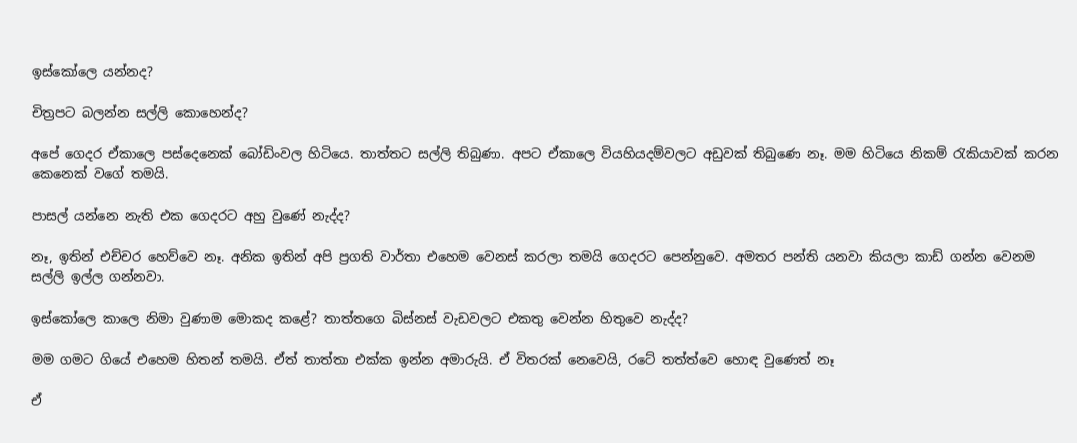ඉස්කෝලෙ යන්නද?

චිත්‍රපට බලන්න සල්ලි කොහෙන්ද?

අපේ ගෙදර ඒකාලෙ පස්දෙනෙක් බෝඩිංවල හිටියෙ. තාත්තට සල්ලි තිබුණා. අපට ඒකාලෙ වියහියදම්වලට අඩුවක් තිබුණෙ නෑ. මම හිටියෙ නිකම් රැකියාවක් කරන කෙනෙක් වගේ තමයි.

පාසල් යන්නෙ නැති එක ගෙදරට අහු වුණේ නැද්ද?

නෑ, ඉතින් එච්චර හෙව්වෙ නෑ. අනික ඉතින් අපි ප්‍රගති වාර්තා එහෙම වෙනස් කරලා තමයි ගෙදරට පෙන්නුවෙ. අමතර පන්ති යනවා කියලා කාඩ් ගන්න වෙනම සල්ලි ඉල්ල ගන්නවා.

ඉස්කෝලෙ කාලෙ නිමා වුණාම මොකද කළේ? තාත්තගෙ බිස්නස් වැඩවලට එකතු වෙන්න හිතුවෙ නැද්ද?

මම ගමට ගියේ එහෙම හිතන් තමයි. ඒත් තාත්තා එක්ක ඉන්න අමාරුයි. ඒ විතරක් නෙවෙයි, රටේ තත්ත්වෙ හොඳ වුණෙත් නෑ

ඒ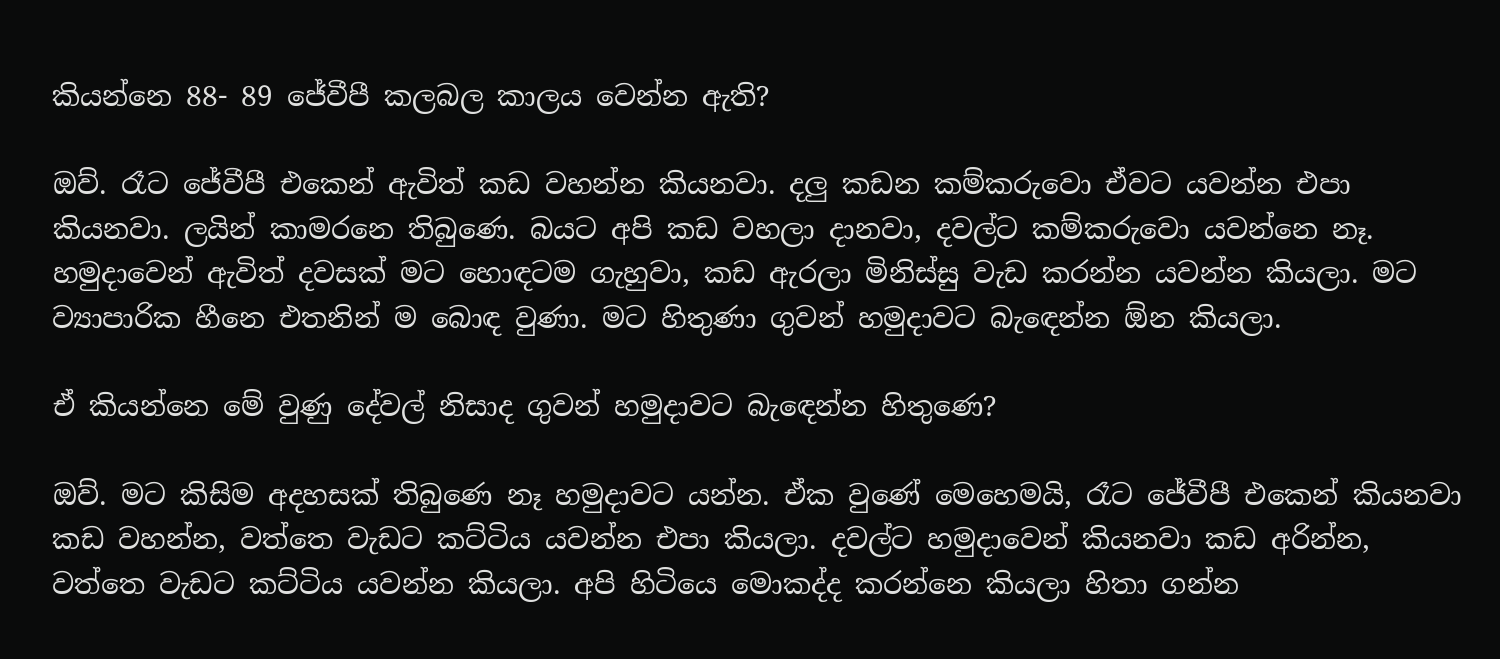කියන්නෙ 88- 89 ජේවීපී කලබල කාලය වෙන්න ඇති?

ඔව්. රෑට ජේවීපී එකෙන් ඇවිත් කඩ වහන්න කියනවා. දලු කඩන කම්කරුවො ඒවට යවන්න එපා කියනවා. ලයින් කාමරනෙ තිබුණෙ. බයට අපි කඩ වහලා දානවා, දවල්ට කම්කරුවො යවන්නෙ නෑ. හමුදාවෙන් ඇවිත් දවසක් මට හොඳටම ගැහුවා, කඩ ඇරලා මිනිස්සු වැඩ කරන්න යවන්න කියලා. මට ව්‍යාපාරික හීනෙ එතනින් ම බොඳ වුණා. මට හිතුණා ගුවන් හමුදාවට බැඳෙන්න ඕන කියලා.

ඒ කියන්නෙ මේ වුණු දේවල් නිසාද ගුවන් හමුදාවට බැඳෙන්න හිතුණෙ?

ඔව්. මට කිසිම අදහසක් තිබුණෙ නෑ හමුදාවට යන්න. ඒක වුණේ මෙහෙමයි, රෑට ජේවීපී එකෙන් කියනවා කඩ වහන්න, වත්තෙ වැඩට කට්ටිය යවන්න එපා කියලා. දවල්ට හමුදාවෙන් කියනවා කඩ අරින්න, වත්තෙ වැඩට කට්ටිය යවන්න කියලා. අපි හිටියෙ මොකද්ද කරන්නෙ කියලා හිතා ගන්න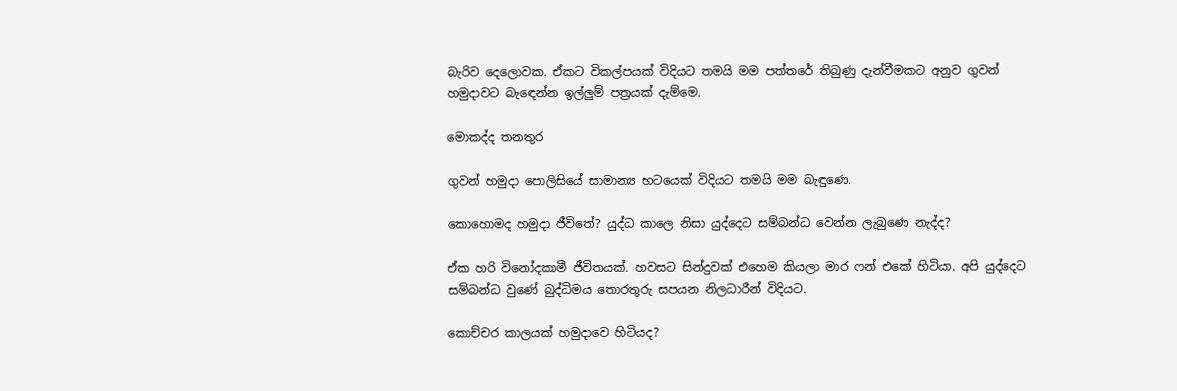බැරිව දෙලොවක. ඒකට විකල්පයක් විදියට තමයි මම පත්තරේ තිබුණු දැන්වීමකට අනුව ගුවන් හමුදාවට බැඳෙන්න ඉල්ලුම් පත්‍රයක් දැම්මෙ.

මොකද්ද තනතුර

ගුවන් හමුදා පොලිසියේ සාමාන්‍ය භටයෙක් විදියට තමයි මම බැඳුණෙ.

කොහොමද හමුදා ජීවිතේ? යුද්ධ කාලෙ නිසා යුද්දෙට සම්බන්ධ වෙන්න ලැබුණෙ නැද්ද?

ඒක හරි විනෝදකාමී ජීවිතයක්. හවසට සින්දුවක් එහෙම කියලා මාර ෆන් එකේ හිටියා. අපි යුද්දෙට සම්බන්ධ වුණේ බුද්ධිමය තොරතුරු සපයන නිලධාරීන් විදියට.

කොච්චර කාලයක් හමුදාවෙ හිටියද?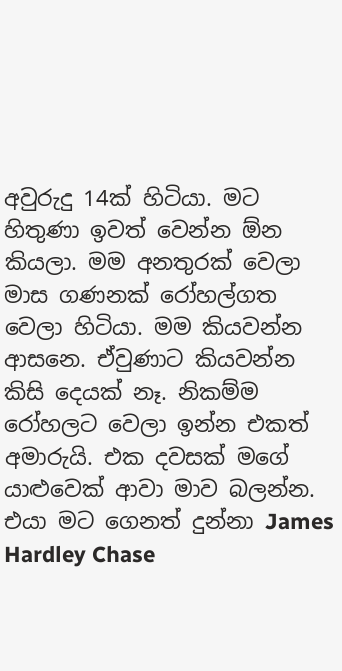අවුරුදු 14ක් හිටියා. මට හිතුණා ඉවත් වෙන්න ඕන කියලා. මම අනතුරක් වෙලා මාස ගණනක් රෝහල්ගත වෙලා හිටියා. මම කියවන්න ආසනෙ. ඒවුණාට කියවන්න කිසි දෙයක් නෑ. නිකම්ම රෝහලට වෙලා ඉන්න එකත් අමාරුයි. එක දවසක් මගේ යාළුවෙක් ආවා මාව බලන්න. එයා මට ගෙනත් දුන්නා James Hardley Chase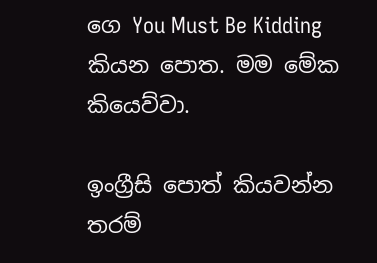ගෙ You Must Be Kidding කියන පොත. මම මේක කියෙව්වා.

ඉංග්‍රීසි පොත් කියවන්න තරම්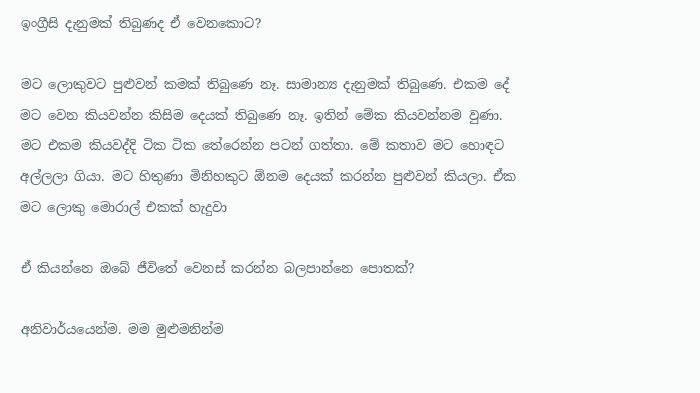ඉංග්‍රීසි දැනුමක් තිබුණද ඒ වෙනකොට?

මට ලොකුවට පුළුවන් කමක් තිබුණෙ නෑ. සාමාන්‍ය දැනුමක් තිබුණෙ. එකම දේ මට වෙන කියවන්න කිසිම දෙයක් තිබුණෙ නෑ. ඉතින් මේක කියවන්නම වුණා. මට එකම කියවද්දි ටික ටික තේරෙන්න පටන් ගත්තා. මේ කතාව මට හොඳට අල්ලලා ගියා. මට හිතුණා මිනිහකුට ඕනම දෙයක් කරන්න පුළුවන් කියලා. ඒක මට ලොකු මොරාල් එකක් හැදුවා

ඒ කියන්නෙ ඔබේ ජීවිතේ වෙනස් කරන්න බලපාන්නෙ පොතක්?

අනිවාර්යයෙන්ම. මම මුළුමනින්ම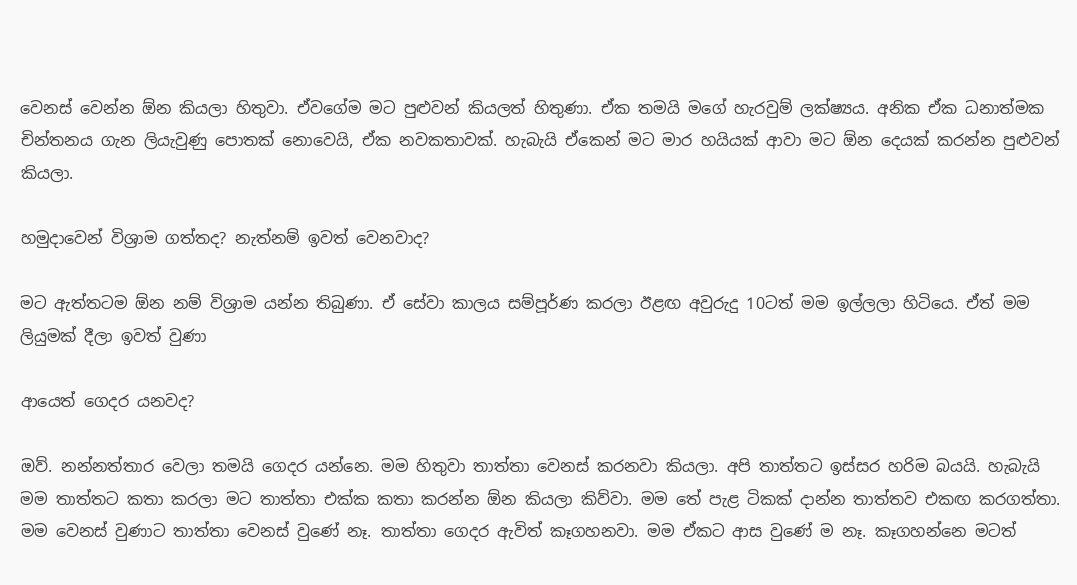වෙනස් වෙන්න ඕන කියලා හිතුවා. ඒවගේම මට පුළුවන් කියලත් හිතුණා. ඒක තමයි මගේ හැරවුම් ලක්ෂ්‍යය. අනික ඒක ධනාත්මක චින්තනය ගැන ලියැවුණු පොතක් නොවෙයි, ඒක නවකතාවක්. හැබැයි ඒකෙන් මට මාර හයියක් ආවා මට ඕන දෙයක් කරන්න පුළුවන් කියලා.

හමුදාවෙන් විශ්‍රාම ගත්තද? නැත්නම් ඉවත් වෙනවාද?

මට ඇත්තටම ඕන නම් විශ්‍රාම යන්න තිබුණා. ඒ සේවා කාලය සම්පූර්ණ කරලා ඊළඟ අවුරුදු 10ටත් මම ඉල්ලලා හිටියෙ. ඒත් මම ලියුමක් දීලා ඉවත් වුණා

ආයෙත් ගෙදර යනවද?

ඔව්. නන්නත්තාර වෙලා තමයි ගෙදර යන්නෙ. මම හිතුවා තාත්තා වෙනස් කරනවා කියලා. අපි තාත්තට ඉස්සර හරිම බයයි. හැබැයි මම තාත්තට කතා කරලා මට තාත්තා එක්ක කතා කරන්න ඕන කියලා කිව්වා. මම තේ පැළ ටිකක් දාන්න තාත්තව එකඟ කරගත්තා. මම වෙනස් වුණාට තාත්තා වෙනස් වුණේ නෑ. තාත්තා ගෙදර ඇවිත් කෑගහනවා. මම ඒකට ආස වුණේ ම නෑ. කෑගහන්නෙ මටත්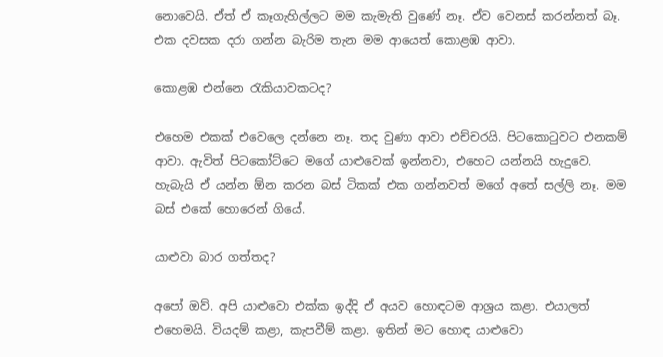නොවෙයි. ඒත් ඒ කෑගැහිල්ලට මම කැමැති වුණේ නෑ. ඒව වෙනස් කරන්නත් බෑ. එක දවසක දරා ගන්න බැරිම තැන මම ආයෙත් කොළඹ ආවා.

කොළඹ එන්නෙ රැකියාවකටද?

එහෙම එකක් එවෙලෙ දන්නෙ නෑ. තද වුණා ආවා එච්චරයි. පිටකොටුවට එනකම් ආවා. ඇවිත් පිටකෝට්ටෙ මගේ යාළුවෙක් ඉන්නවා, එහෙට යන්නයි හැදුවෙ. හැබැයි ඒ යන්න ඕන කරන බස් ටිකක් එක ගන්නවත් මගේ අතේ සල්ලි නෑ. මම බස් එකේ හොරෙන් ගියේ.

යාළුවා බාර ගත්තද?

අපෝ ඔව්. අපි යාළුවො එක්ක ඉද්දි ඒ අයව හොඳටම ආශ්‍රය කළා. එයාලත් එහෙමයි. වියදම් කළා, කැපවීම් කළා. ඉතින් මට හොඳ යාළුවො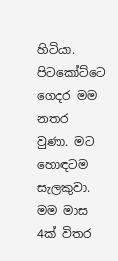හිටියා. පිටකෝට්ටෙ ගෙදර මම නතර වුණා. මට හොඳටම සැලකුවා. මම මාස 4ක් විතර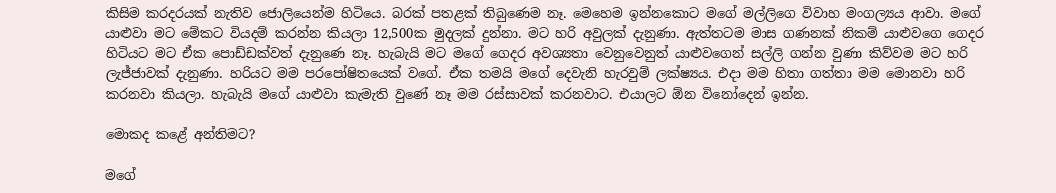කිසිම කරදරයක් නැතිව ජොලියෙන්ම හිටියෙ. බරක් පතළක් තිබුණෙම නෑ. මෙහෙම ඉන්නකොට මගේ මල්ලිගෙ විවාහ මංගල්‍යය ආවා. මගේ යාළුවා මට මේකට වියදම් කරන්න කියලා 12,500ක මුදලක් දුන්නා. මට හරි අවුලක් දැනුණා. ඇත්තටම මාස ගණනක් නිකම් යාළුවගෙ ගෙදර හිටියට මට ඒක පොඩ්ඩක්වත් දැනුණෙ නෑ. හැබැයි මට මගේ ගෙදර අවශ්‍යතා වෙනුවෙනුත් යාළුවගෙන් සල්ලි ගන්න වුණා කිව්වම මට හරි ලැජ්ජාවක් දැනුණා. හරියට මම පරපෝෂිතයෙක් වගේ. ඒක තමයි මගේ දෙවැනි හැරවුම් ලක්ෂ්‍යය. එදා මම හිතා ගත්තා මම මොනවා හරි කරනවා කියලා. හැබැයි මගේ යාළුවා කැමැති වුණේ නෑ මම රස්සාවක් කරනවාට. එයාලට ඕන විනෝදෙන් ඉන්න.

මොකද කළේ අන්තිමට?

මගේ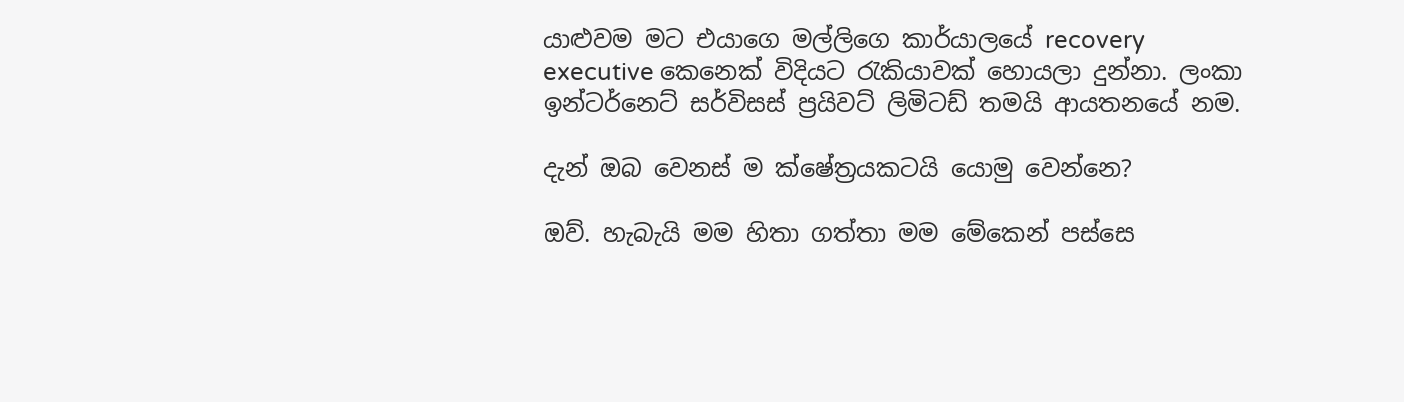යාළුවම මට එයාගෙ මල්ලිගෙ කාර්යාලයේ recovery executive කෙනෙක් විදියට රැකියාවක් හොයලා දුන්නා. ලංකා ඉන්ටර්නෙට් සර්විසස් ප්‍රයිවට් ලිමිටඩ් තමයි ආයතනයේ නම.

දැන් ඔබ වෙනස් ම ක්ෂේත්‍රයකටයි යොමු වෙන්නෙ?

ඔව්. හැබැයි මම හිතා ගත්තා මම මේකෙන් පස්සෙ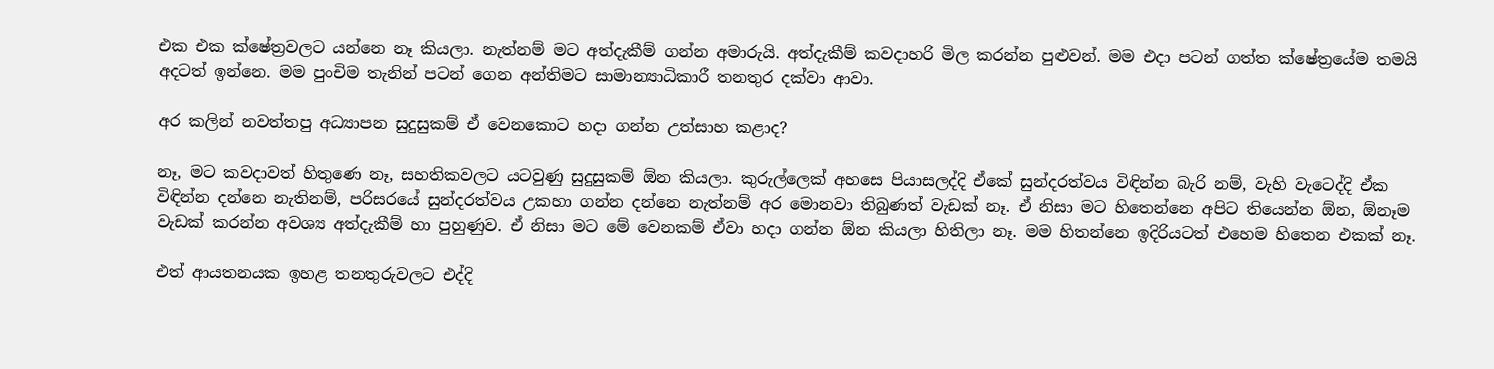එක එක ක්ෂේත්‍රවලට යන්නෙ නෑ කියලා. නැත්නම් මට අත්දැකීම් ගන්න අමාරුයි. අත්දැකීම් කවදාහරි මිල කරන්න පුළුවන්. මම එදා පටන් ගත්ත ක්ෂේත්‍රයේම තමයි අදටත් ඉන්නෙ. මම පුංචිම තැනින් පටන් ගෙන අන්තිමට සාමාන්‍යාධිකාරී තනතුර දක්වා ආවා.

අර කලින් නවත්තපු අධ්‍යාපන සුදුසුකම් ඒ වෙනකොට හදා ගන්න උත්සාහ කළාද?

නෑ, මට කවදාවත් හිතුණෙ නෑ, සහතිකවලට යටවුණු සුදුසුකම් ඕන කියලා. කුරුල්ලෙක් අහසෙ පියාසලද්දි ඒකේ සුන්දරත්වය විඳින්න බැරි නම්, වැහි වැටෙද්දි ඒක විඳින්න දන්නෙ නැතිනම්, පරිසරයේ සුන්දරත්වය උකහා ගන්න දන්නෙ නැත්නම් අර මොනවා තිබුණත් වැඩක් නෑ. ඒ නිසා මට හිතෙන්නෙ අපිට තියෙන්න ඕන, ඕනෑම වැඩක් කරන්න අවශ්‍ය අත්දැකීම් හා පුහුණුව. ඒ නිසා මට මේ වෙනකම් ඒවා හදා ගන්න ඕන කියලා හිතිලා නෑ. මම හිතන්නෙ ඉදිරියටත් එහෙම හිතෙන එකක් නෑ.

එත් ආයතනයක ඉහළ තනතුරුවලට එද්දි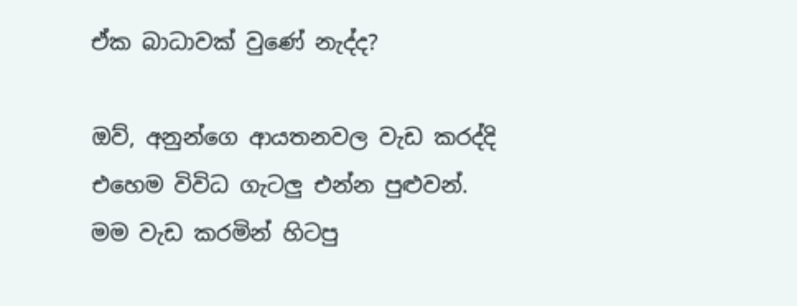ඒක බාධාවක් වුණේ නැද්ද?

ඔව්, අනුන්ගෙ ආයතනවල වැඩ කරද්දි එහෙම විවිධ ගැටලු එන්න පුළුවන්. මම වැඩ කරමින් හිටපු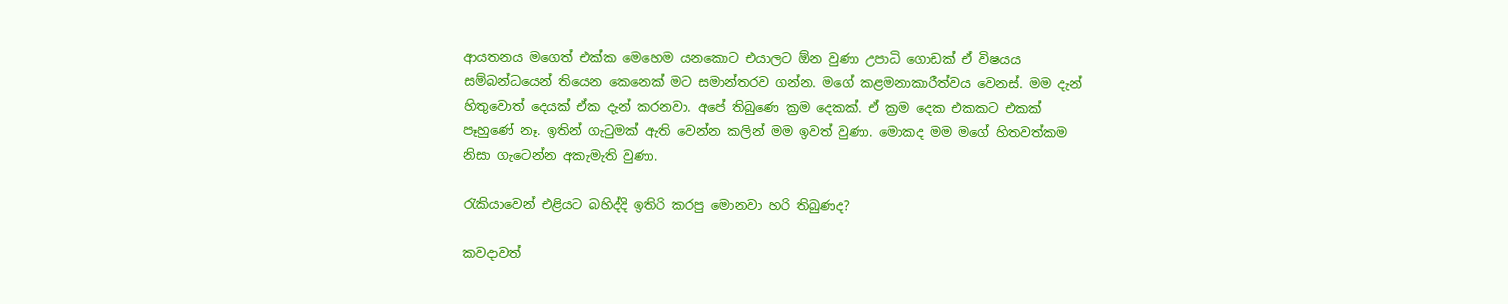ආයතනය මගෙත් එක්ක මෙහෙම යනකොට එයාලට ඕන වුණා උපාධි ගොඩක් ඒ විෂයය සම්බන්ධයෙන් තියෙන කෙනෙක් මට සමාන්තරව ගන්න. මගේ කළමනාකාරීත්වය වෙනස්. මම දැන් හිතුවොත් දෙයක් ඒක දැන් කරනවා. අපේ තිබුණෙ ක්‍රම දෙකක්. ඒ ක්‍රම දෙක එකකට එකක් පෑහුණේ නෑ. ඉතින් ගැටුමක් ඇති වෙන්න කලින් මම ඉවත් වුණා. මොකද මම මගේ හිතවත්කම නිසා ගැටෙන්න අකැමැති වුණා.

රැකියාවෙන් එළියට බහිද්දි ඉතිරි කරපු මොනවා හරි තිබුණද?

කවදාවත්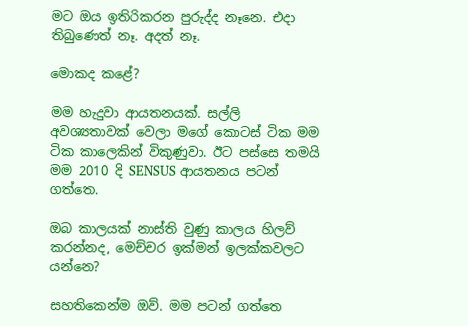මට ඔය ඉතිරිකරන පුරුද්ද නෑනෙ. එදා තිබුණෙත් නෑ. අදත් නෑ.

මොකද කළේ?

මම හැදුවා ආයතනයක්. සල්ලි අවශ්‍යතාවක් වෙලා මගේ කොටස් ටික මම ටික කාලෙකින් විකුණුවා. ඊට පස්සෙ තමයි මම 2010 දි SENSUS ආයතනය පටන් ගත්තෙ.

ඔබ කාලයක් නාස්ති වුණු කාලය හිලව් කරන්නද, මෙච්චර ඉක්මන් ඉලක්කවලට යන්නෙ?

සහතිකෙන්ම ඔව්. මම පටන් ගත්තෙ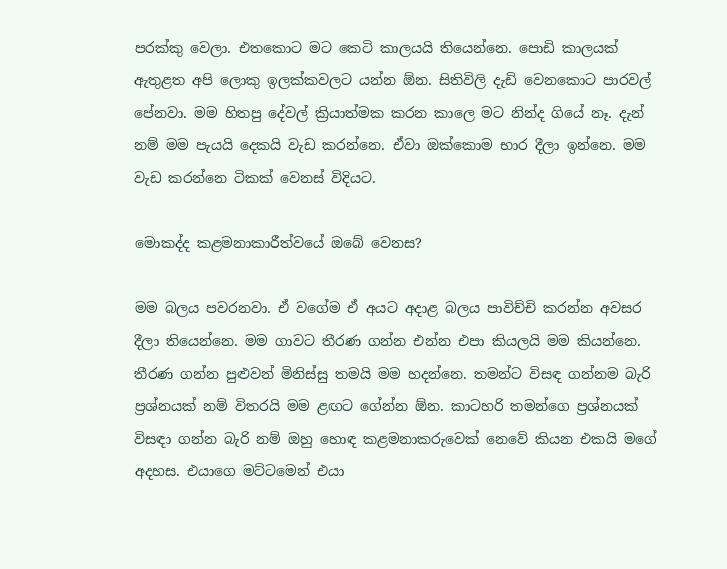පරක්කු වෙලා. එතකොට මට කෙටි කාලයයි තියෙන්නෙ. පොඩි කාලයක් ඇතුළත අපි ලොකු ඉලක්කවලට යන්න ඕන. සිතිවිලි දැඩි වෙනකොට පාරවල් පේනවා. මම හිතපු දේවල් ක්‍රියාත්මක කරන කාලෙ මට නින්ද ගියේ නෑ. දැන් නම් මම පැයයි දෙකයි වැඩ කරන්නෙ. ඒවා ඔක්කොම භාර දීලා ඉන්නෙ. මම වැඩ කරන්නෙ ටිකක් වෙනස් විදියට.

මොකද්ද කළමනාකාරීත්වයේ ඔබේ වෙනස?

මම බලය පවරනවා. ඒ වගේම ඒ අයට අදාළ බලය පාවිච්චි කරන්න අවසර දීලා තියෙන්නෙ. මම ගාවට තීරණ ගන්න එන්න එපා කියලයි මම කියන්නෙ. තීරණ ගන්න පුළුවන් මිනිස්සු තමයි මම හදන්නෙ. තමන්ට විසඳ ගන්නම බැරි ප්‍රශ්නයක් නම් විතරයි මම ළඟට ගේන්න ඕන. කාටහරි තමන්ගෙ ප්‍රශ්නයක් විසඳා ගන්න බැරි නම් ඔහු හොඳ කළමනාකරුවෙක් නෙවේ කියන එකයි මගේ අදහස. එයාගෙ මට්ටමෙන් එයා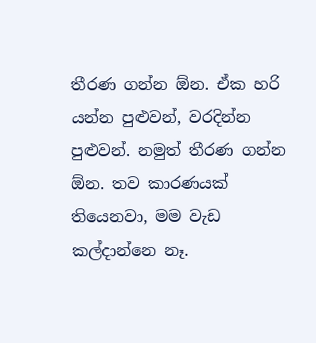තීරණ ගන්න ඕන. ඒක හරි යන්න පුළුවන්, වරදින්න පුළුවන්. නමුත් තීරණ ගන්න ඕන. තව කාරණයක් තියෙනවා, මම වැඩ කල්දාන්නෙ නෑ.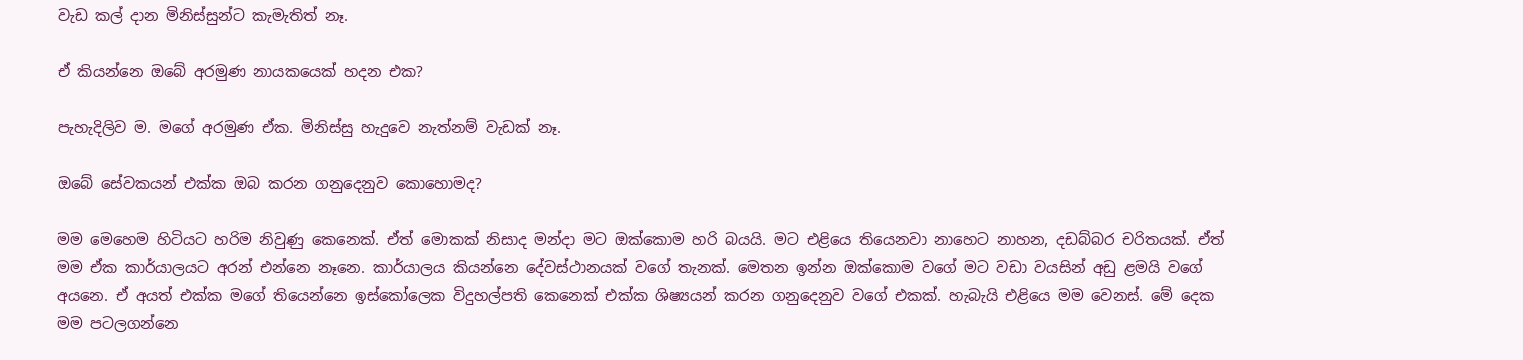වැඩ කල් දාන මිනිස්සුන්ට කැමැතිත් නෑ.

ඒ කියන්නෙ ඔබේ අරමුණ නායකයෙක් හදන එක?

පැහැදිලිව ම. මගේ අරමුණ ඒක. මිනිස්සු හැදුවෙ නැත්නම් වැඩක් නෑ.

ඔබේ සේවකයන් එක්ක ඔබ කරන ගනුදෙනුව කොහොමද?

මම මෙහෙම හිටියට හරිම නිවුණු කෙනෙක්. ඒත් මොකක් නිසාද මන්දා මට ඔක්කොම හරි බයයි. මට එළියෙ තියෙනවා නාහෙට නාහන, දඩබ්බර චරිතයක්. ඒත් මම ඒක කාර්යාලයට අරන් එන්නෙ නෑනෙ. කාර්යාලය කියන්නෙ දේවස්ථානයක් වගේ තැනක්. මෙතන ඉන්න ඔක්කොම වගේ මට වඩා වයසින් අඩු ළමයි වගේ අයනෙ. ඒ අයත් එක්ක මගේ තියෙන්නෙ ඉස්කෝලෙක විදුහල්පති කෙනෙක් එක්ක ශිෂ්‍යයන් කරන ගනුදෙනුව වගේ එකක්. හැබැයි එළියෙ මම වෙනස්. මේ දෙක මම පටලගන්නෙ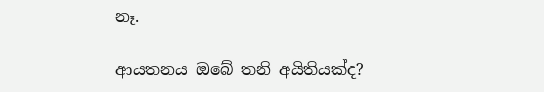නෑ.

ආයතනය ඔබේ තනි අයිතියක්ද?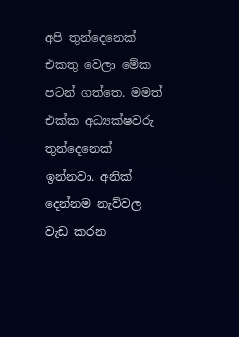අපි තුන්දෙනෙක් එකතු වෙලා මේක පටන් ගත්තෙ. මමත් එක්ක අධ්‍යක්ෂවරු තුන්දෙනෙක් ඉන්නවා. අනික් දෙන්නම නැව්වල වැඩ කරන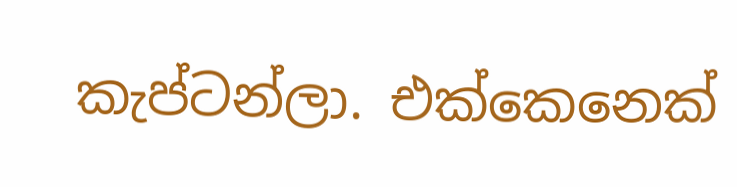කැප්ටන්ලා. එක්කෙනෙක්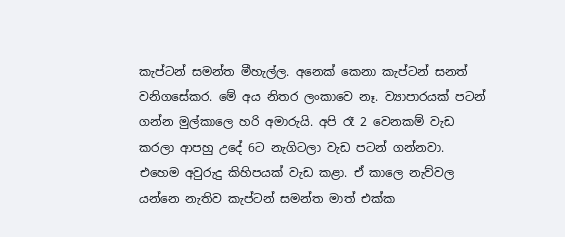කැප්ටන් සමන්ත මීහැල්ල. අනෙක් කෙනා කැප්ටන් සනත් වනිගසේකර. මේ අය නිතර ලංකාවෙ නෑ. ව්‍යාපාරයක් පටන් ගන්න මුල්කාලෙ හරි අමාරුයි. අපි රෑ 2 වෙනකම් වැඩ කරලා ආපහු උදේ 6ට නැගිටලා වැඩ පටන් ගන්නවා. එහෙම අවුරුදු කිහිපයක් වැඩ කළා. ඒ කාලෙ නැව්වල යන්නෙ නැතිව කැප්ටන් සමන්ත මාත් එක්ක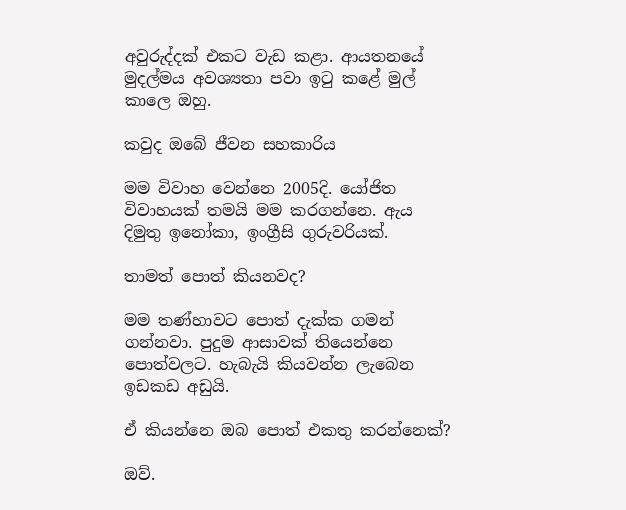අවුරුද්දක් එකට වැඩ කළා. ආයතනයේ මුදල්මය අවශ්‍යතා පවා ඉටු කළේ මුල් කාලෙ ඔහු.

කවුද ඔබේ ජීවන සහකාරිය

මම විවාහ වෙන්නෙ 2005දි. යෝජිත විවාහයක් තමයි මම කරගන්නෙ. ඇය දිමුතු ඉනෝකා, ඉංග්‍රීසි ගුරුවරියක්.

තාමත් පොත් කියනවද?

මම තණ්හාවට පොත් දැක්ක ගමන් ගන්නවා. පුදුම ආසාවක් තියෙන්නෙ පොත්වලට. හැබැයි කියවන්න ලැබෙන ඉඩකඩ අඩුයි.

ඒ කියන්නෙ ඔබ පොත් එකතු කරන්නෙක්?

ඔව්.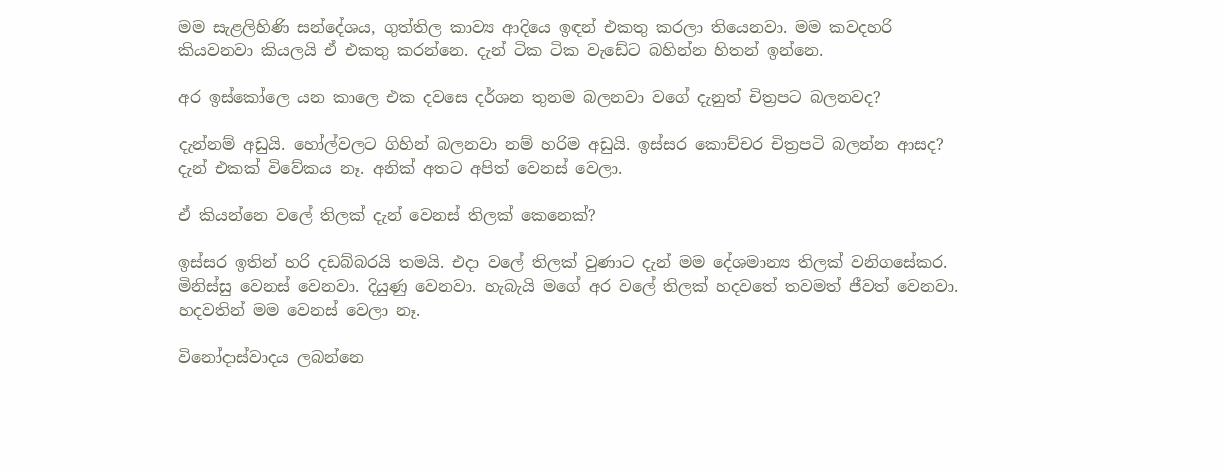මම සැළලිහිණි සන්දේශය, ගුත්තිල කාව්‍ය ආදියෙ ඉඳන් එකතු කරලා තියෙනවා. මම කවදහරි කියවනවා කියලයි ඒ එකතු කරන්නෙ. දැන් ටික ටික වැඩේට බහින්න හිතන් ඉන්නෙ.

අර ඉස්කෝලෙ යන කාලෙ එක දවසෙ දර්ශන තුනම බලනවා වගේ දැනුත් චිත්‍රපට බලනවද?

දැන්නම් අඩුයි. හෝල්වලට ගිහින් බලනවා නම් හරිම අඩුයි. ඉස්සර කොච්චර චිත්‍රපටි බලන්න ආසද? දැන් එකක් විවේකය නෑ. අනික් අතට අපිත් වෙනස් වෙලා.

ඒ කියන්නෙ වලේ තිලක් දැන් වෙනස් තිලක් කෙනෙක්?

ඉස්සර ඉතින් හරි දඩබ්බරයි තමයි. එදා වලේ තිලක් වුණාට දැන් මම දේශමාන්‍ය තිලක් වනිගසේකර. මිනිස්සු වෙනස් වෙනවා. දියුණු වෙනවා. හැබැයි මගේ අර වලේ තිලක් හදවතේ තවමත් ජීවත් වෙනවා. හදවතින් මම වෙනස් වෙලා නෑ.

විනෝදාස්වාදය ලබන්නෙ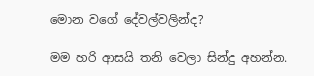මොන වගේ දේවල්වලින්ද?

මම හරි ආසයි තනි වෙලා සින්දු අහන්න.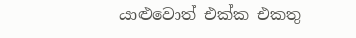යාළුවොත් එක්ක එකතු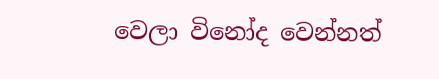වෙලා විනෝද වෙන්නත්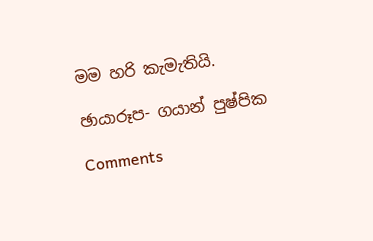මම හරි කැමැතියි.

ඡායාරූප- ගයාන් පුෂ්පික

Comments